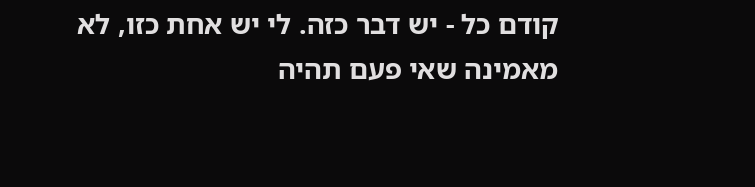קודם כל - יש דבר כזה. לי יש אחת כזו, לא מאמינה שאי פעם תהיה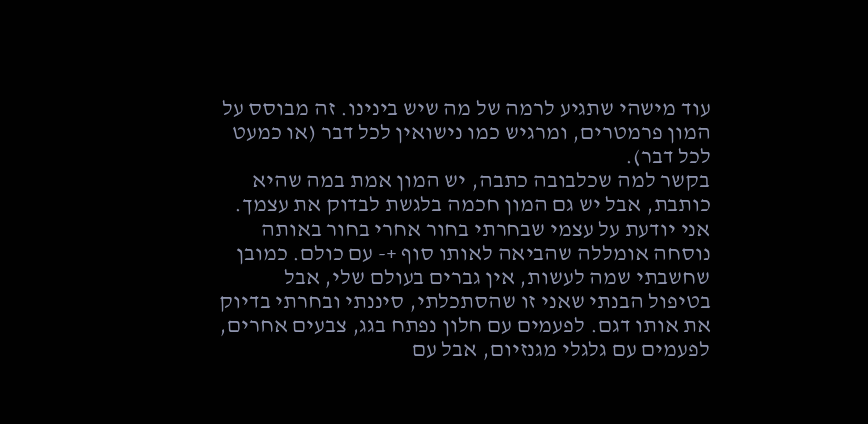עוד מישהי שתגיע לרמה של מה שיש בינינו. זה מבוסס על המון פרמטרים, ומרגיש כמו נישואין לכל דבר (או כמעט לכל דבר).
בקשר למה שכלבובה כתבה, יש המון אמת במה שהיא כותבת, אבל יש גם המון חכמה בלגשת לבדוק את עצמך. אני יודעת על עצמי שבחרתי בחור אחרי בחור באותה נוסחה אומללה שהביאה לאותו סוף +- עם כולם. כמובן שחשבתי שמה לעשות, אין גברים בעולם שלי, אבל בטיפול הבנתי שאני זו שהסתכלתי, סיננתי ובחרתי בדיוק את אותו דגם. לפעמים עם חלון נפתח בגג, צבעים אחרים, לפעמים עם גלגלי מגנזיום, אבל עם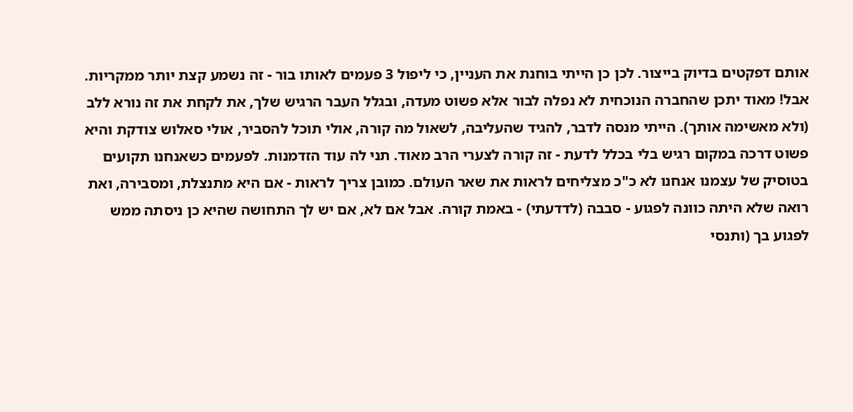אותם דפקטים בדיוק בייצור. לכן כן הייתי בוחנת את העניין, כי ליפול 3 פעמים לאותו בור - זה נשמע קצת יותר ממקריות.
אבל! מאוד יתכן שהחברה הנוכחית לא נפלה לבור אלא פשוט מעדה, ובגלל העבר הרגיש שלך, את לקחת את זה נורא ללב (ולא מאשימה אותך). הייתי מנסה לדבר, להגיד שהעליבה, לשאול מה קורה, אולי תוכל להסביר, אולי סאלוש צודקת והיא פשוט דרכה במקום רגיש בלי בכלל לדעת - זה קורה לצערי הרב מאוד. תני לה עוד הזדמנות. לפעמים כשאנחנו תקועים בטוסיק של עצמנו אנחנו לא כ"כ מצליחים לראות את שאר העולם. כמובן צריך לראות - אם היא מתנצלת, ומסבירה, ואת רואה שלא היתה כוונה לפגוע - סבבה (לדדעתי) - באמת קורה. אבל אם לא, אם יש לך התחושה שהיא כן ניסתה ממש לפגוע בך (ותנסי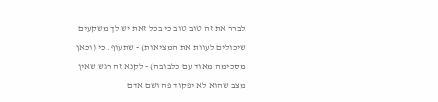לברר את זה טוב טוב כי בכל זאת יש לך משקעים שיכולים לעוות את המציאות) - שתעוף. כי (וכאן מסכימה מאוד עם כלבובה) - לקנא זה רגש שאין מצב שהוא לא יפקוד פה ושם אדם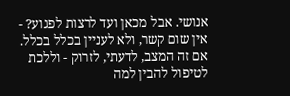אנושי. אבל מכאן ועד לרצות לפגוע? - אין שום קשר, ולא לעניין בכלל בכלל. אם זה המצב, לדעתי, לזרוק - וללכת לטיפול להבין למה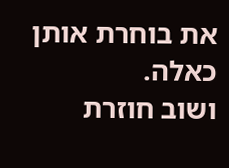את בוחרת אותן כאלה.
ושוב חוזרת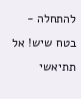להתחלה - בטח שיש! אל תתיאשי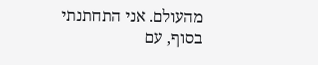מהעולם. אני התחתנתי בסוף, עם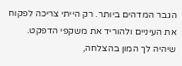הגבר המדהים ביותר. רק הייתי צריכה לפקוח את העיניים ולהוריד את משקפי הדפקט.
שיהיה לך המון בהצלחה,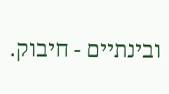ובינתיים - חיבוק.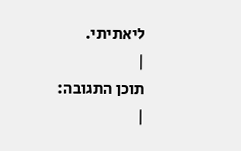ליאתיתי.
|
תוכן התגובה:
|